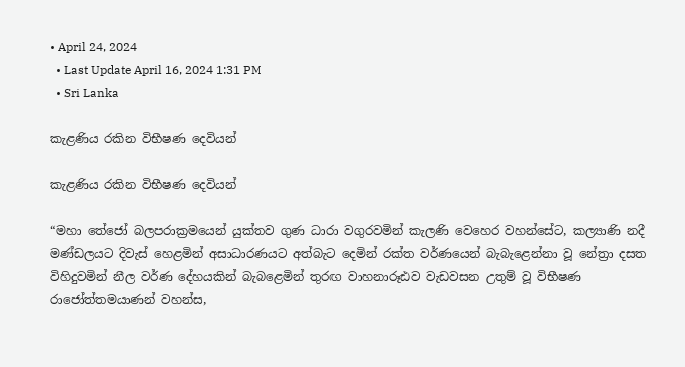• April 24, 2024
  • Last Update April 16, 2024 1:31 PM
  • Sri Lanka

කැළණිය රකින විභීෂණ දෙවියන්

කැළණිය රකින විභීෂණ දෙවියන්

“මහා තේජෝ බලපරාක්‍රමයෙන් යුක්‌තව ගුණ ධාරා වගුරවමින් කැලණි වෙහෙර වහන්සේට, කල්‍යාණි නදී මණ්‌ඩලයට දිවැස්‌ හෙළමින් අසාධාරණයට අත්බැට දෙමින් රක්‌ත වර්ණයෙන් බැබැළෙන්නා වූ නේත්‍රා දසත විහිදුවමින් නීල වර්ණ දේහයකින් බැබළෙමින් තුරඟ වාහනාරූඪව වැඩවසන උතුම් වූ විභීෂණ රාජෝත්තමයාණන් වහන්ස,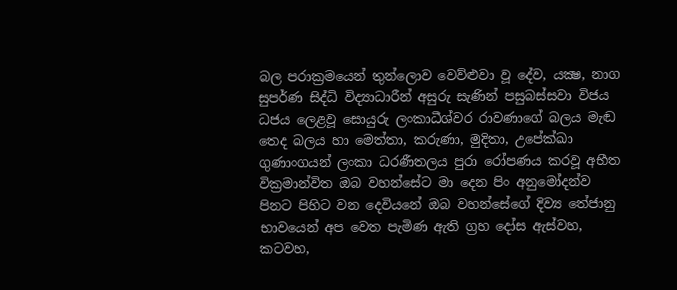බල පරාක්‍රමයෙන් තුන්ලොව වෙව්ළුවා වූ දේව, යක්‍ෂ, නාග සුපර්ණ සිද්ධි විද්‍යාධාරීන් අසුරු සැණින් පසුබස්‌සවා විජය ධජය ලෙළවූ සොයුරු ලංකාධීශ්වර රාවණාගේ බලය මැඬ තෙද බලය හා මෙත්තා, කරුණා, මුදිතා, උපේක්‌ඛා ගුණාංගයන් ලංකා ධරණීතලය පුරා රෝපණය කරවූ අභීත වික්‍රමාන්විත ඔබ වහන්සේට මා දෙන පිං අනුමෝදන්ව පිනට පිහිට වන දෙවියනේ ඔබ වහන්සේගේ දිව්‍ය තේජානු භාවයෙන් අප වෙත පැමිණ ඇති ග්‍රහ දෝස ඇස්‌වහ, කටවහ,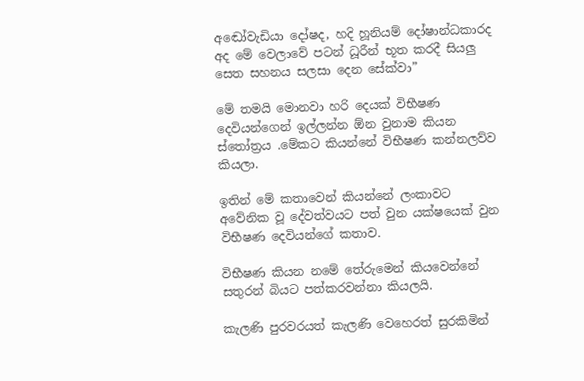අඬෝවැඩියා දෝෂද, හදි හූනියම් දෝෂාන්ධකාරද අද මේ වෙලාවේ පටන් ධූරීන් භූත කරදී සියලු සෙත සහනය සලසා දෙන සේක්‌වා”

මේ තමයි මොනවා හරි දෙයක් විභීෂණ දෙවියන්ගෙන් ඉල්ලන්න ඕන වුනාම කියන ස්තෝත්‍රය .මේකට කියන්නේ විභීෂණ කන්නලව්ව කියලා.

ඉතින් මේ කතාවෙන් කියන්නේ ලංකාවට අවේනික වූ දේවත්වයට පත් වුන යක්ෂයෙක් වුන විභීෂණ දෙවියන්ගේ කතාව.

විභීෂණ කියන නමේ තේරුමෙන් කියවෙන්නේ සතුරන් බියට පත්කරවන්නා කියලයි.

කැලණි පුරවරයත් කැලණි වෙහෙරත් සුරකිමින්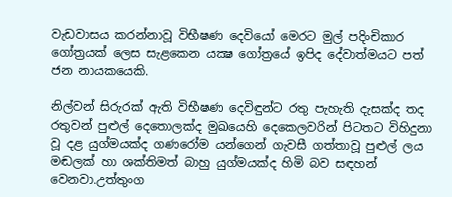වැඩවාසය කරන්නාවූ විභීෂණ දෙවියෝ මෙරට මුල් පදිංචිකාර ගෝත්‍රයක්‌ ලෙස සැළකෙන යක්‍ෂ ගෝත්‍රයේ ඉපිද දේවාත්මයට පත් ජන නායකයෙකි.

නිල්වන් සිරුරක්‌ ඇති විභීෂණ දෙවිඳුන්ට රතු පැහැති දැසක්‌ද තද රතුවන් පුළුල් දෙතොලක්‌ද මුඛයෙහි දෙකෙලවරින් පිටතට විහිදුනා වූ දළ යුග්මයක්‌ද ගණරෝම යන්ගෙන් ගැවසී ගත්තාවූ පුළුල් ලය මඬලක්‌ හා ශක්‌තිමත් බාහු යුග්මයක්‌ද හිමි බව සඳහන් වෙනවා.උත්තුංග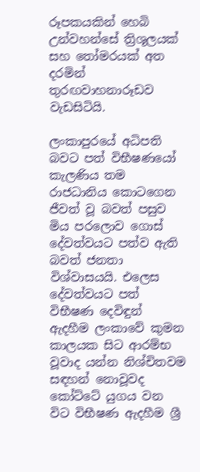රූපකයකින් හෙබි උන්වහන්සේ ත්‍රිශූලයක්‌ සහ තෝමරයක්‌ අත දරමින් තුරඟවාහනාරූඩව වැඩසිටියි.

ලංකාපුරයේ අධිපති බවට පත් විභීෂණයෝ කැලණිය තම රාජධානිය කොටගෙන ජීවත් වූ බවත් පසුව මිය පරලොව ගොස්‌ දේවත්වයට පත්ව ඇති බවත් ජනතා විශ්වාසයයි. එලෙස දේවත්වයට පත් විභීෂණ දෙවිඳුන් ඇදහීම ලංකාවේ කුමන කාලයක සිට ආරම්භ වූවාද යන්න නිශ්චිතවම සඳහන් නොවූවද කෝට්‌ටේ යුගය වන විට විභීෂණ ඇදහීම ශ්‍රී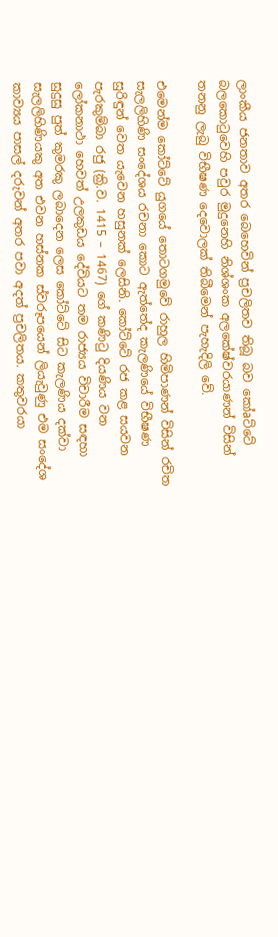ලාංකීය ජනතාව අතර බෙහෙවින් ප්‍රචලිතව තිබූ බව කෝaට්‌ටේ බලකොටුවෙහි පවුර මුදුනෙහි නිශ්ශංක අලකේෂ්වරයාණන් විසින් තනනු ලැබු විභීෂණ දෙවොලක්‌ තිබීමෙන් පැහැදිලි වේ.

එමෙන්ම කෝට්ටේ යුගයේ තොටගමුවේ රාහුල හිමිපාණන් විසින් රචිත සැලලිහිණි සංදේශය රචනා කොට ඇත්තේද කැලණියේ විභීෂණ සුරිඳුන් වෙත යැවෙන හසුනක් ලෙසිනි. කෝට්ටේ රජ කළ සයවන පැරකුම්බා රජු (ක්‍රි.ව. 1415 – 1467) ගේ කණිටු දියණිය වන ලෝකනාථා හෙවත් උලකුඩය දේවියට තම රාජ්‍යය විචාරීම සඳහා සුදුසු පුත් කුමරකු ලබාදෙන ලෙස කෝට්ටේ සිට කැලණිය දක්වා සැලලිහිණියකු අත එවන හස්නක ස්වරූපයෙන් ලියැවුණු එම සංදේශ කාව්‍යය පාසල් දරුවන් අතර පවා අදත් ප්‍රචලිතය. කතුවරයා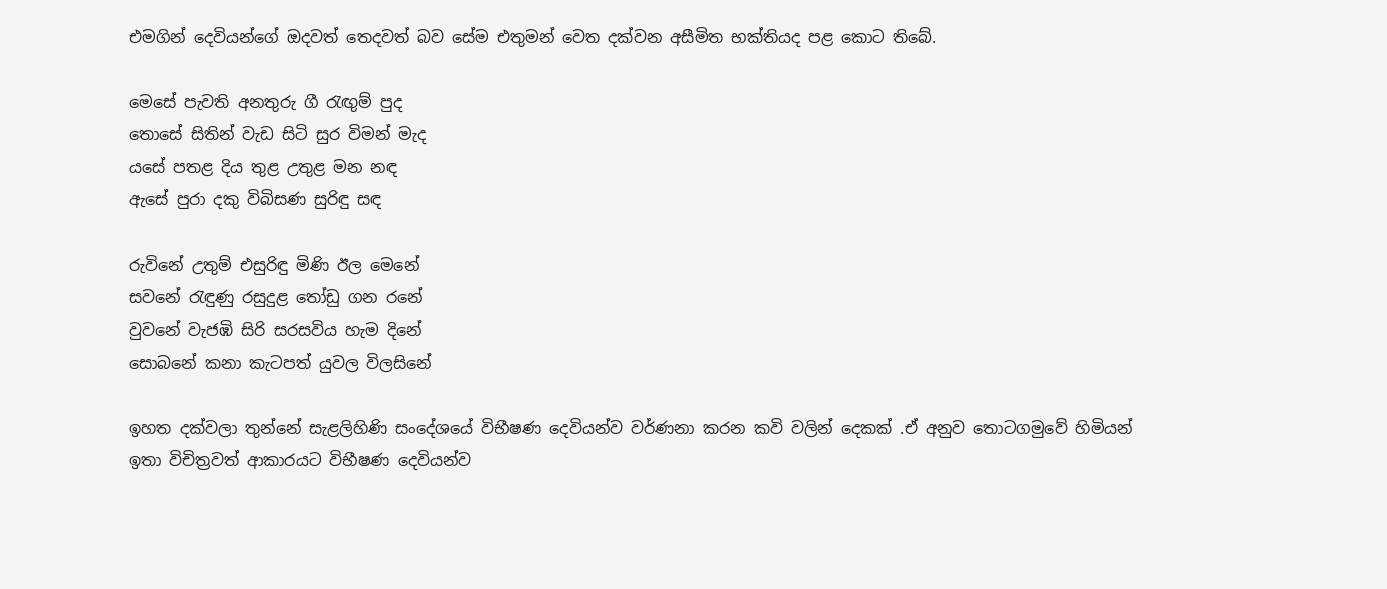එමගින් දෙවියන්ගේ ඔදවත් තෙදවත් බව සේම එතුමන් වෙත දක්වන අසීමිත භක්තියද පළ කොට තිබේ.

මෙසේ පැවති අනතුරු ගී රැඟුම් පුද
තොසේ සිතින් වැඩ සිටි සුර විමන් මැද
යසේ පතළ දිය තුළ උතුළ මන නඳ
ඇසේ පුරා දකු විබිසණ සුරිඳු සඳ

රුවිනේ උතුම් එසුරිඳු මිණි ඊල මෙනේ
සවනේ රැඳුණු රසුදුළ තෝඩු ගන රනේ
වුවනේ වැජඹි සිරි සරසවිය හැම දිනේ
සොබනේ කනා කැටපත් යුවල විලසිනේ

ඉහත දක්වලා තුන්නේ සැළලිහිණි සංදේශයේ විභීෂණ දෙවියන්ව වර්ණනා කරන කවි වලින් දෙකක් .ඒ අනුව තොටගමුවේ හිමියන් ඉතා විචිත්‍රවත් ආකාරයට විභීෂණ දෙවියන්ව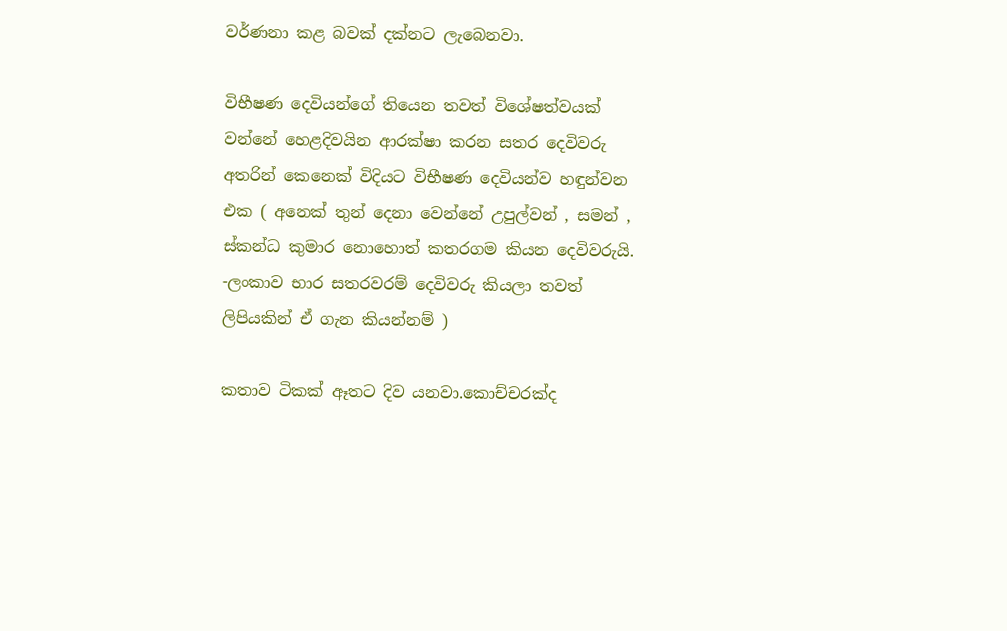වර්ණනා කළ බවක් දක්නට ලැබෙනවා.

විභීෂණ දෙවියන්ගේ තියෙන තවත් විශේෂත්වයක් වන්නේ හෙළදිවයින ආරක්ෂා කරන සතර දෙවිවරු අතරින් කෙනෙක් විදියට විභීෂණ දෙවියන්ව හඳුන්වන එක ( අනෙක් තුන් දෙනා වෙන්නේ උපුල්වන් , සමන් , ස්කන්ධ කුමාර නොහොත් කතරගම කියන දෙවිවරුයි. -ලංකාව භාර සතරවරම් දෙවිවරු කියලා තවත් ලිපියකින් ඒ ගැන කියන්නම් )

කතාව ටිකක් ඈතට දිව යනවා.කොච්චරක්ද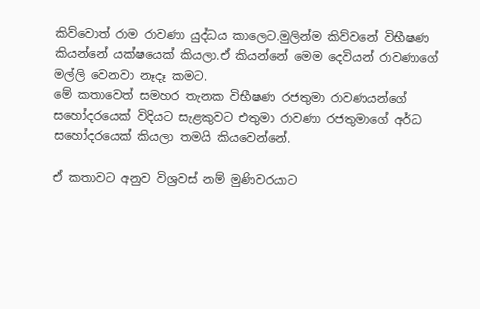කිව්වොත් රාම රාවණා යුද්ධය කාලෙට.මුලින්ම කිව්වනේ විභීෂණ කියන්නේ යක්ෂයෙක් කියලා.ඒ කියන්නේ මෙම දෙවියන් රාවණාගේ මල්ලි වෙනවා නෑදෑ කමට.
මේ කතාවෙත් සමහර තැනක විභීෂණ රජතුමා රාවණයන්ගේ සහෝදරයෙක් විදියට සැළකුවට එතුමා රාවණා රජතුමාගේ අර්ධ සහෝදරයෙක් කියලා තමයි කියවෙන්නේ.

ඒ කතාවට අනුව විශ්‍රවස්‌ නම් මුණිවරයාට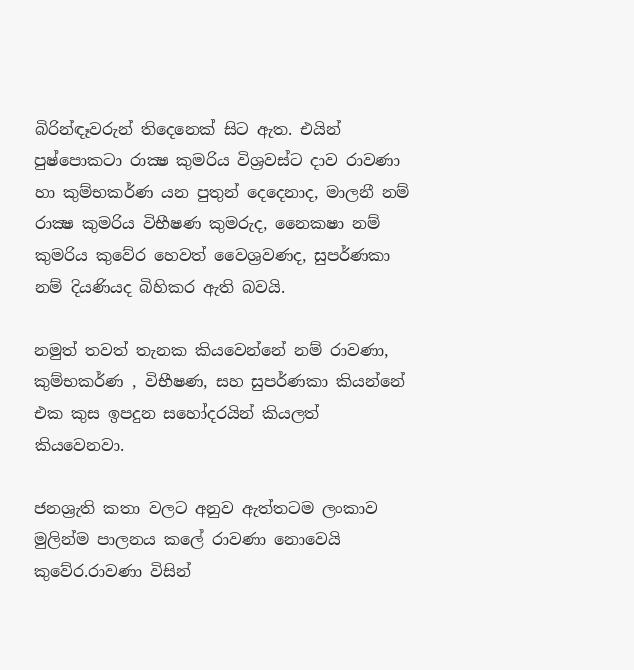බිරින්ඳෑවරුන් තිදෙනෙක්‌ සිට ඇත. එයින් පුෂ්පොකටා රාක්‍ෂ කුමරිය විශ්‍රවස්‌ට දාව රාවණා හා කුම්භකර්ණ යන පුතුන් දෙදෙනාද, මාලනී නම් රාක්‍ෂ කුමරිය විභීෂණ කුමරුද, නෛකෂා නම් කුමරිය කුවේර හෙවත් වෛශ්‍රවණද, සුපර්ණකා නම් දියණියද බිහිකර ඇති බවයි.

නමුත් තවත් තැනක කියවෙන්නේ නම් රාවණා, කුම්භකර්ණ , විභීෂණ, සහ සුපර්ණකා කියන්නේ එක කුස ඉපදුන සහෝදරයින් කියලත් කියවෙනවා.

ජනශ්‍රැති කතා වලට අනුව ඇත්තටම ලංකාව මුලින්ම පාලනය කලේ රාවණා නොවෙයි කුවේර.රාවණා විසින්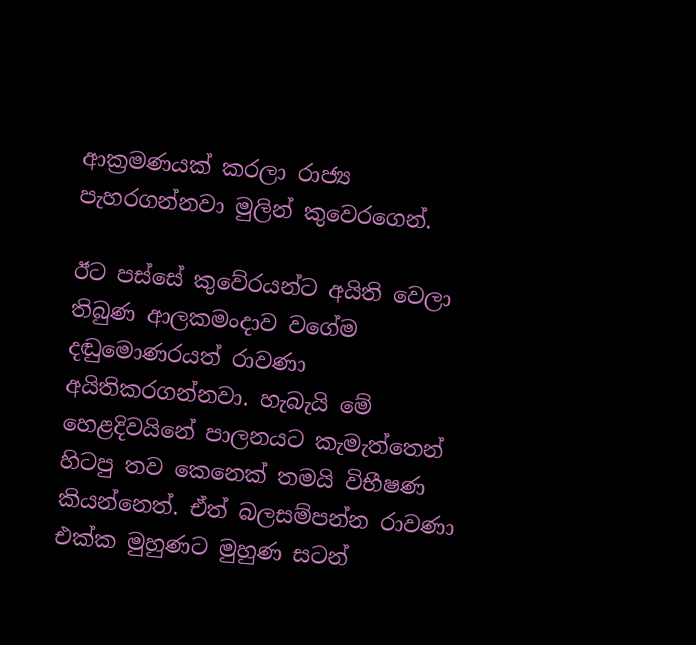ආක්‍රමණයක් කරලා රාජ්‍ය පැහරගන්නවා මුලින් කුවෙරගෙන්.

ඊට පස්සේ කුවේරයන්ට අයිති වෙලා තිබුණ ආලකමංදාව වගේම දඬුමොණරයත් රාවණා අයිතිකරගන්නවා. හැබැයි මේ හෙළදිවයිනේ පාලනයට කැමැත්තෙන් හිටපු තව කෙනෙක් තමයි විභීෂණ කියන්නෙත්. ඒත් බලසම්පන්න රාවණා එක්ක මුහුණට මුහුණ සටන්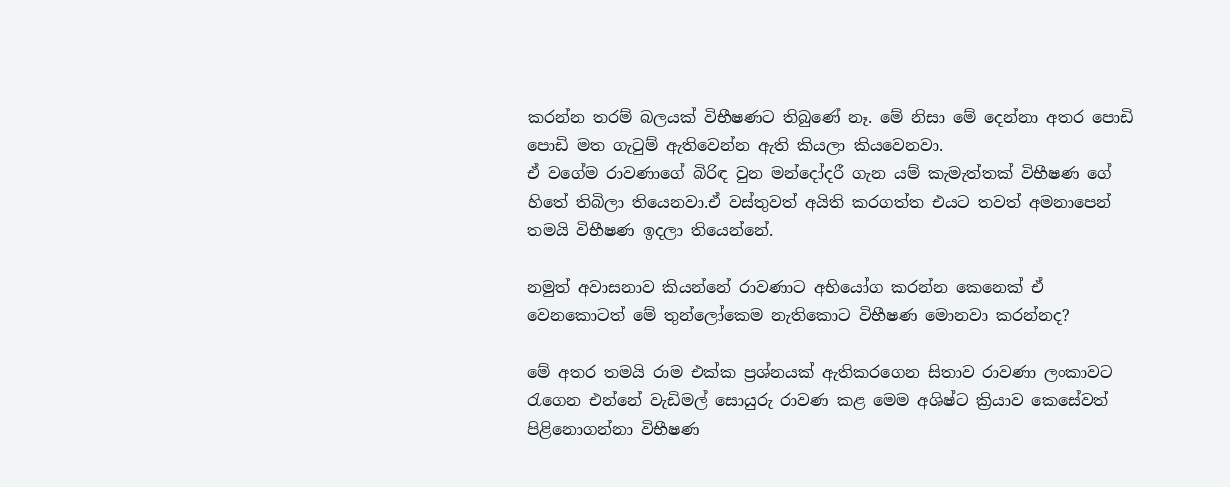කරන්න තරම් බලයක් විභීෂණට තිබුණේ නෑ. මේ නිසා මේ දෙන්නා අතර පොඩි පොඩි මත ගැටුම් ඇතිවෙන්න ඇති කියලා කියවෙනවා.
ඒ වගේම රාවණාගේ බිරිඳ වුන මන්දෝදරී ගැන යම් කැමැත්තක් විභීෂණ ගේ හිතේ තිබිලා තියෙනවා.ඒ වස්තුවත් අයිති කරගත්ත එයට තවත් අමනාපෙන් තමයි විභීෂණ ඉදලා තියෙන්නේ.

නමුත් අවාසනාව කියන්නේ රාවණාට අභියෝග කරන්න කෙනෙක් ඒ වෙනකොටත් මේ තුන්ලෝකෙම නැතිකොට විභීෂණ මොනවා කරන්නද?

මේ අතර තමයි රාම එක්ක ප්‍රශ්නයක් ඇතිකරගෙන සිතාව රාවණා ලංකාවට රැගෙන එන්නේ වැඩිමල් සොයුරු රාවණ කළ මෙම අශිෂ්ට ක්‍රියාව කෙසේවත් පිළිනොගන්නා විභීෂණ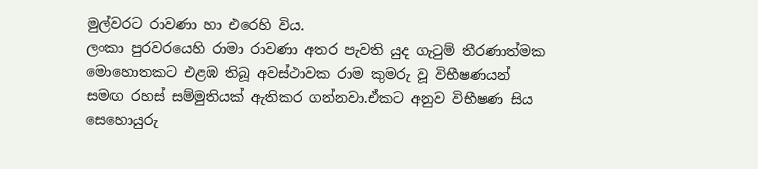මුල්වරට රාවණා හා එරෙහි විය.
ලංකා පුරවරයෙහි රාමා රාවණා අතර පැවති යුද ගැටුම් තීරණාත්මක මොහොතකට එළඹ තිබූ අවස්‌ථාවක රාම කුමරු වූ විභීෂණයන් සමඟ රහස්‌ සම්මුතියක්‌ ඇතිකර ගන්නවා.ඒකට අනුව විභීෂණ සිය සෙහොයුරු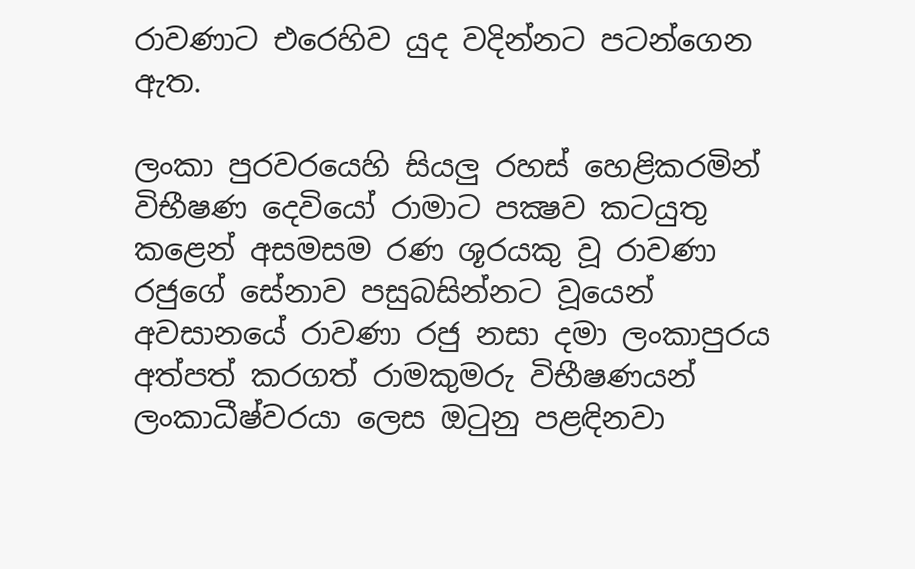රාවණාට එරෙහිව යුද වදින්නට පටන්ගෙන ඇත.

ලංකා පුරවරයෙහි සියලු රහස්‌ හෙළිකරමින් විභීෂණ දෙවියෝ රාමාට පක්‍ෂව කටයුතු කළෙන් අසමසම රණ ශූරයකු වූ රාවණා රජුගේ සේනාව පසුබසින්නට වූයෙන් අවසානයේ රාවණා රජු නසා දමා ලංකාපුරය අත්පත් කරගත් රාමකුමරු විභීෂණයන් ලංකාධීෂ්වරයා ලෙස ඔටුනු පළඳිනවා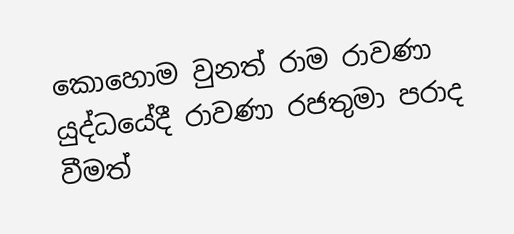කොහොම වුනත් රාම රාවණා යුද්ධයේදී රාවණා රජතුමා පරාද වීමත්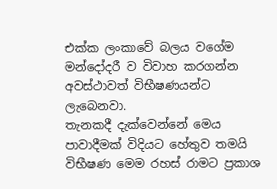එක්ක ලංකාවේ බලය වගේම මන්දෝදරී ව විවාහ කරගන්න අවස්ථාවත් විභීෂණයන්ට ලැබෙනවා.
තැනකදී දැක්වෙන්නේ මෙය පාවාදීමක් විදියට හේතුව තමයි විභීෂණ මෙම රහස් රාමට ප්‍රකාශ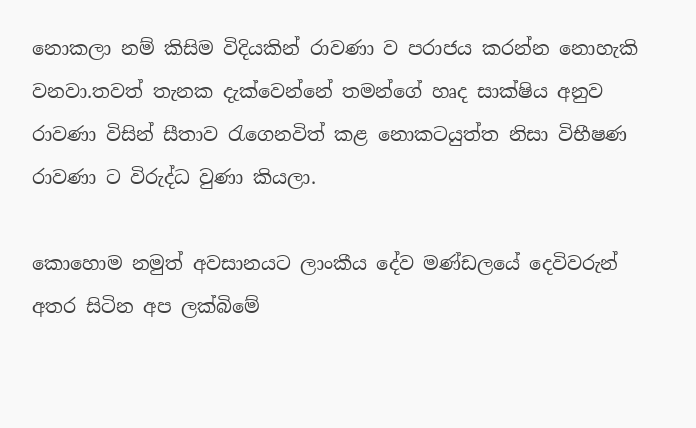නොකලා නම් කිසිම විදියකින් රාවණා ව පරාජය කරන්න නොහැකි වනවා.තවත් තැනක දැක්වෙන්නේ තමන්ගේ හෘද සාක්ෂිය අනුව රාවණා විසින් සීතාව රැගෙනවිත් කළ නොකටයුත්ත නිසා විභීෂණ රාවණා ට විරුද්ධ වුණා කියලා.

කොහොම නමුත් අවසානයට ලාංකීය දේව මණ්‌ඩලයේ දෙවිවරුන් අතර සිටින අප ලක්‌බිමේ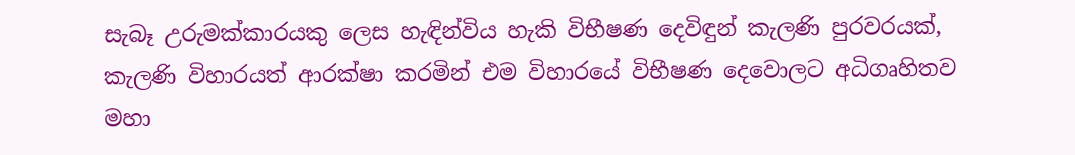සැබෑ උරුමක්‌කාරයකු ලෙස හැඳින්විය හැකි විභීෂණ දෙවිඳුන් කැලණි පුරවරයක්‌, කැලණි විහාරයත් ආරක්‌ෂා කරමින් එම විහාරයේ විභීෂණ දෙවොලට අධිගෘහිතව මහා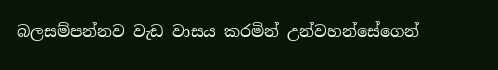බලසම්පන්නව වැඩ වාසය කරමින් උන්වහන්සේගෙන්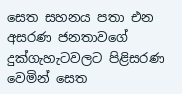සෙත සහනය පතා එන අසරණ ජනතාවගේ දුක්‌ගැහැටවලට පිළිසරණ වෙමින් සෙත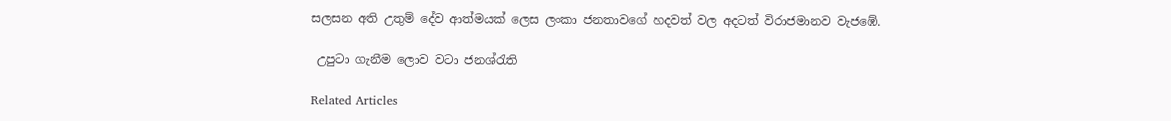සලසන අති උතුම් දේව ආත්මයක්‌ ලෙස ලංකා ජනතාවගේ හදවත් වල අදටත් විරාජමානව වැජඹේ.

 උපුටා ගැනීම ලොව වටා ජනශ්රැති

Related Articles